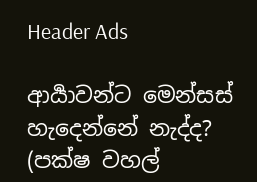Header Ads

ආර්‍යාවන්ට මෙන්සස් හැදෙන්නේ නැද්ද? (පක්ෂ වහල්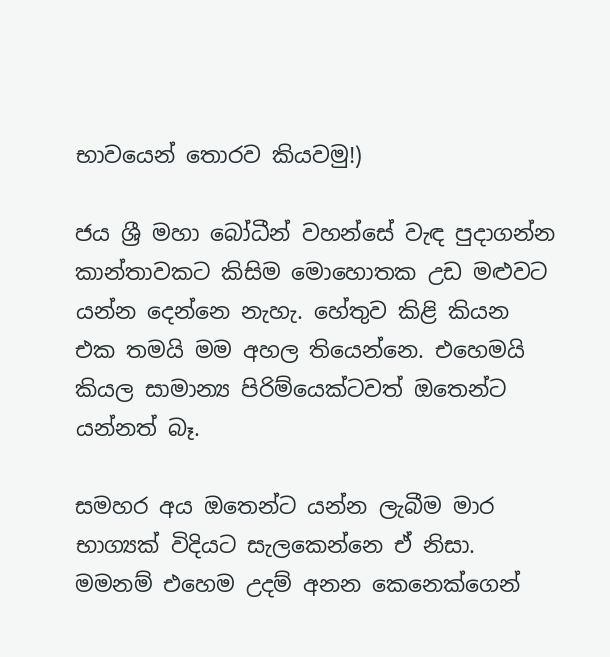භාවයෙන් තොරව කියවමු!)

ජය ශ්‍රී මහා බෝධීන් වහන්සේ වැඳ පුදාගන්න කාන්තාවකට කිසිම මොහොතක උඩ මළුවට යන්න දෙන්නෙ නැහැ. හේතුව කිළි කියන එක තමයි මම අහල තියෙන්නෙ. එහෙමයි කියල සාමාන්‍ය පිරිම්යෙක්ටවත් ඔතෙන්ට යන්නත් බෑ.

සමහර අය ඔතෙන්ට යන්න ලැබීම මාර භාග්‍යක් විදියට සැලකෙන්නෙ ඒ නිසා. මමනම් එහෙම උදම් අනන කෙනෙක්ගෙන්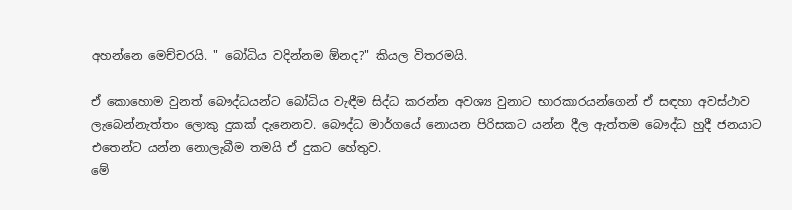අහන්නෙ මෙච්චරයි. " බෝධිය වදින්නම ඕනද?" කියල විතරමයි.

ඒ කොහොම වුනත් බෞද්ධයන්ට බෝධිය වැඳීම සිද්ධ කරන්න අවශ්‍ය වුනාට භාරකාරයන්ගෙන් ඒ සඳහා අවස්ථාව ලැබෙන්නැත්තං ලොකු දුකක් දැනෙනව. බෞද්ධ මාර්ගයේ නොයන පිරිසකට යන්න දීල ඇත්තම බෞද්ධ හුදී ජනයාට එතෙන්ට යන්න නොලැබීම තමයි ඒ දුකට හේතුව.
මේ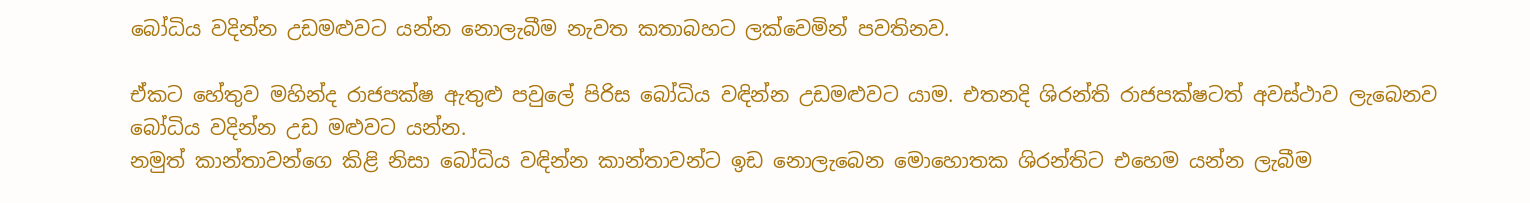බෝධිය වදින්න උඩමළුවට යන්න නොලැබීම නැවත කතාබහට ලක්වෙමින් පවතිනව.

ඒකට හේතුව මහින්ද රාජපක්ෂ ඇතුළු පවුලේ පිරිස බෝධිය වඳින්න උඩමළුවට යාම. එතනදි ශිරන්ති රාජපක්ෂටත් අවස්ථාව ලැබෙනව බෝධිය වදින්න උඩ මළුවට යන්න.
නමුත් කාන්තාවන්ගෙ කිළි නිසා බෝධිය වඳින්න කාන්තාවන්ට ඉඩ නොලැබෙන මොහොතක ශිරන්තිට එහෙම යන්න ලැබීම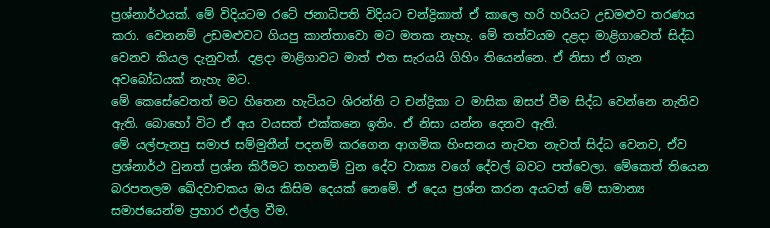ප්‍රශ්නාර්ථයක්. මේ විදියටම රටේ ජනාධිපති විදියට චන්ද්‍රිකාත් ඒ කාලෙ හරි හරියට උඩමළුව තරණය කරා. වෙනනම් උඩමළුවට ගියපු කාන්තාවො මට මතක නැහැ. මේ තත්වයම දළදා මාළිගාවෙත් සිද්ධ වෙනව කියල දැනුවත්. දළදා මාළිගාවට මාත් එත සැරයයි ගිහිං තියෙන්නෙ. ඒ නිසා ඒ ගැන අවබෝධයක් නැහැ මට.
මේ කෙසේවෙතත් මට හිතෙන හැටියට ශිරන්ති ට චන්ද්‍රිකා ට මාසික ඔසප් වීම සිද්ධ වෙන්නෙ නැතිව ඇති. බොහෝ විට ඒ අය වයසත් එක්කනෙ ඉතිං. ඒ නිසා යන්න දෙනව ඇති.
මේ යල්පැනපු සමාජ සම්මුතීන් පදනම් කරගෙන ආගමික හිංසනය නැවත නැවත් සිද්ධ වෙනව, ඒව ප්‍රශ්නාර්ථ වුනත් ප්‍රශ්න කිරීමට තහනම් වුන දේව වාක්‍ය වගේ දේවල් බවට පත්වෙලා. මේකෙත් තියෙන බරපතලම ඛේදවාචකය ඔය කිසිම දෙයක් නෙමේ. ඒ දෙය ප්‍රශ්න කරන අයටත් මේ සාමාන්‍ය සමාජයෙන්ම ප්‍රහාර එල්ල වීම.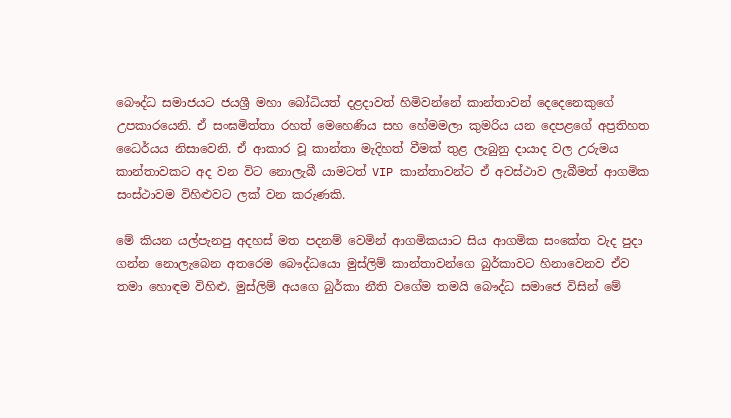බෞද්ධ සමාජයට ජයශ්‍රී මහා බෝධියත් දළදාවත් හිමිවන්නේ කාන්තාවන් දෙදෙනෙකුගේ උපකාරයෙනි. ඒ සංඝමිත්තා රහත් මෙහෙණිය සහ හේමමලා කුමරිය යන දෙපළගේ අප්‍රතිහත ධෛර්යය නිසාවෙනි. ඒ ආකාර වූ කාන්තා මැදිහත් වීමක් තුළ ලැබුනු දායාද වල උරුමය කාන්තාවකට අද වන විට නොලැබී යාමටත් VIP කාන්තාවන්ට ඒ අවස්ථාව ලැබීමත් ආගමික සංස්ථාවම විහිළුවට ලක් වන කරුණකි.

මේ කියන යල්පැනපු අදහස් මත පදනම් වෙමින් ආගමිකයාට සිය ආගමික සංකේත වැද පුදා ගන්න නොලැබෙන අතරෙම බෞද්ධයො මුස්ලිම් කාන්තාවන්ගෙ බුර්කාවට හිනාවෙනව ඒව තමා හොඳම විහිළු. මුස්ලිම් අයගෙ බුර්කා නීති වගේම තමයි බෞද්ධ සමාජෙ විසින් මේ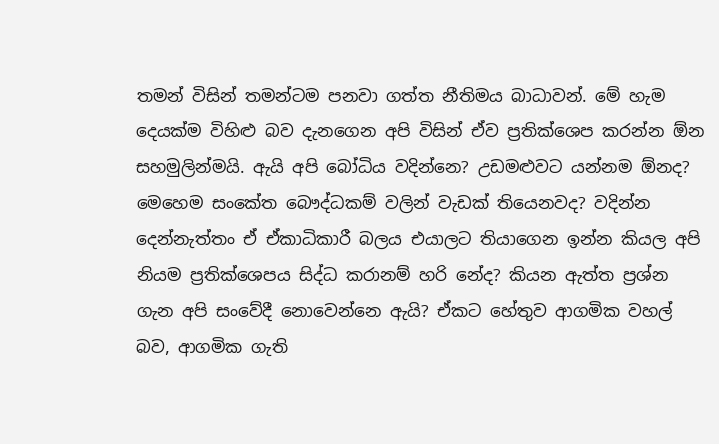තමන් විසින් තමන්ටම පනවා ගත්ත නීතිමය බාධාවන්. මේ හැම දෙයක්ම විහිළු බව දැනගෙන අපි විසින් ඒව ප්‍රතික්ශෙප කරන්න ඕන සහමුලින්මයි. ඇයි අපි බෝධිය වදින්නෙ? උඩමළුවට යන්නම ඕනද? මෙහෙම සංකේත බෞද්ධකම් වලින් වැඩක් තියෙනවද? වදින්න දෙන්නැත්තං ඒ ඒකාධිකාරී බලය එයාලට තියාගෙන ඉන්න කියල අපි නියම ප්‍රතික්ශෙපය සිද්ධ කරානම් හරි නේද? කියන ඇත්ත ප්‍රශ්න ගැන අපි සංවේදී නොවෙන්නෙ ඇයි? ඒකට හේතුව ආගමික වහල් බව, ආගමික ගැති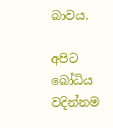බාවය.

අපිට බෝධිය වදින්නම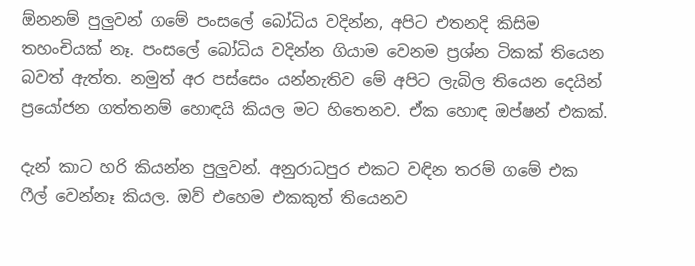ඕනනම් පුලුවන් ගමේ පංසලේ බෝධිය වදින්න, අපිට එතනදි කිසිම තහංචියක් නෑ. පංසලේ බෝධිය වදින්න ගියාම වෙනම ප්‍රශ්න ටිකක් තියෙන බවත් ඇත්ත. නමුත් අර පස්සෙං යන්නැතිව මේ අපිට ලැබිල තියෙන දෙයින් ප්‍රයෝජන ගත්තනම් හොඳයි කියල මට හිතෙනව. ඒක හොඳ ඔප්ෂන් එකක්.

දැන් කාට හරි කියන්න පුලුවන්. අනුරාධපුර එකට වඳින තරම් ගමේ එක ෆීල් වෙන්නෑ කියල. ඔව් එහෙම එකකුත් තියෙනව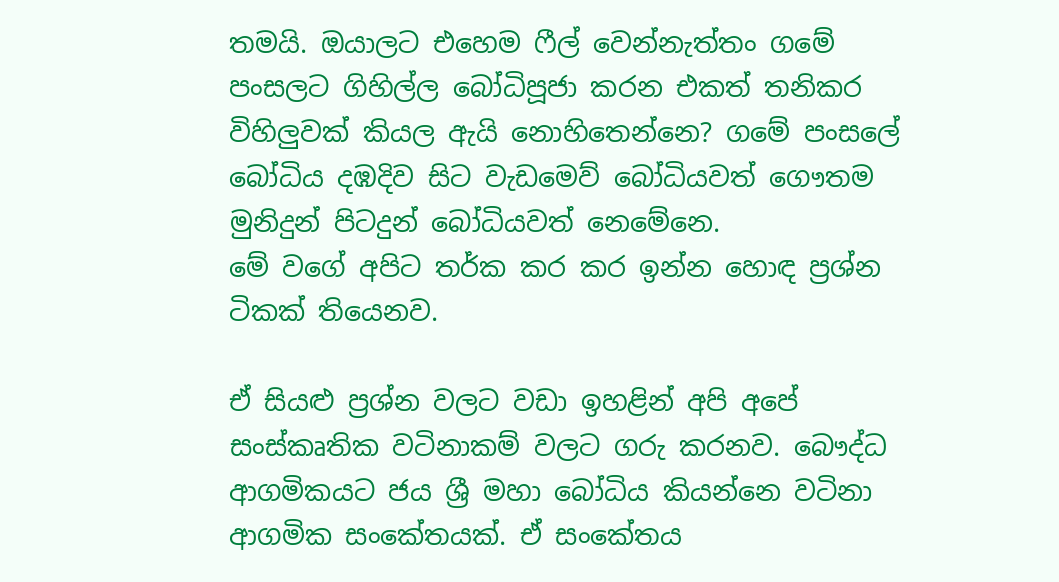තමයි. ඔයාලට එහෙම ෆීල් වෙන්නැත්තං ගමේ පංසලට ගිහිල්ල බෝධිපූජා කරන එකත් තනිකර විහිලුවක් කියල ඇයි නොහිතෙන්නෙ? ගමේ පංසලේ බෝධිය දඹදිව සිට වැඩමෙව් බෝධියවත් ගෞතම මුනිදුන් පිටදුන් බෝධියවත් නෙමේනෙ.
මේ වගේ අපිට තර්ක කර කර ඉන්න හොඳ ප්‍රශ්න ටිකක් තියෙනව.

ඒ සියළු ප්‍රශ්න වලට වඩා ඉහළින් අපි අපේ සංස්කෘතික වටිනාකම් වලට ගරු කරනව. බෞද්ධ ආගමිකයට ජය ශ්‍රී මහා බෝධිය කියන්නෙ වටිනා ආගමික සංකේතයක්. ඒ සංකේතය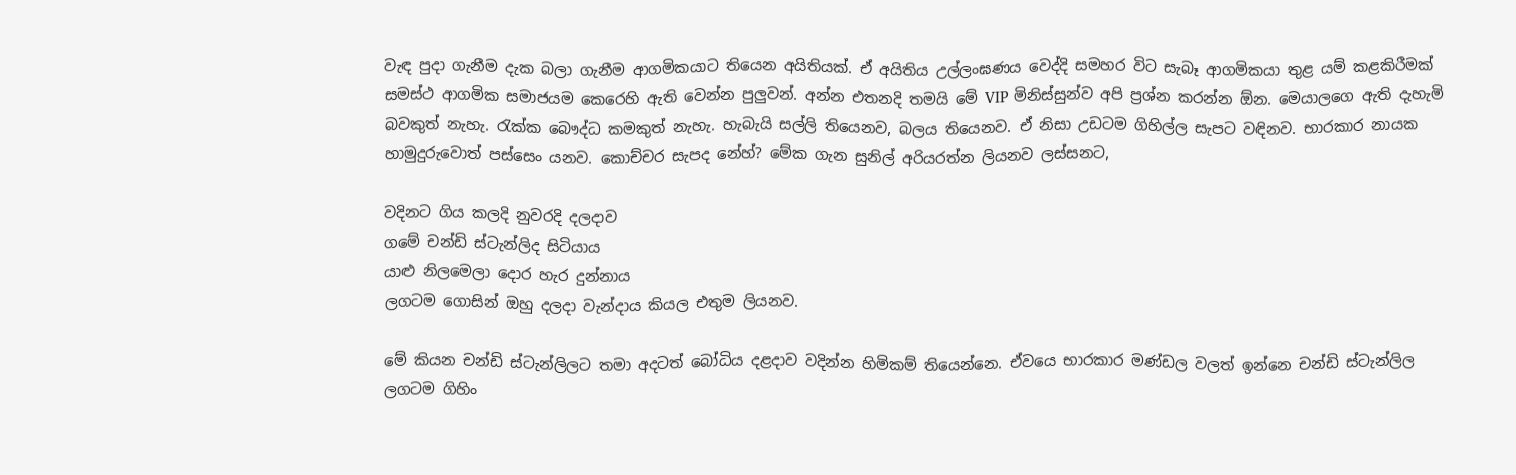වැඳ පුදා ගැනීම දැක බලා ගැනීම ආගමිකයාට තියෙන අයිතියක්. ඒ අයිතිය උල්ලංඝණය වෙද්දි සමහර විට සැබෑ ආගමිකයා තුළ යම් කළකිරීමක් සමස්ථ ආගමික සමාජයම කෙරෙහි ඇති වෙන්න පුලුවන්. අන්න එතනදි තමයි මේ VIP මිනිස්සුන්ව අපි ප්‍රශ්න කරන්න ඕන. මෙයාලගෙ ඇති දැහැමි බවකුත් නැහැ. රැක්ක බෞද්ධ කමකුත් නැහැ. හැබැයි සල්ලි තියෙනව, බලය තියෙනව. ඒ නිසා උඩටම ගිහිල්ල සැපට වඳිනව. භාරකාර නායක හාමුදුරුවොත් පස්සෙං යනව. කොච්චර සැපද නේහ්? මේක ගැන සුනිල් අරියරත්න ලියනව ලස්සනට,

වදිනට ගිය කලදි නුවරදි දලදාව
ගමේ චන්ඩි ස්ටැන්ලිද සිටියාය
යාළු නිලමෙලා දොර හැර දුන්නාය
ලගටම ගොසින් ඔහු දලදා වැන්දාය කියල එතුම ලියනව.

මේ කියන චන්ඩි ස්ටැන්ලිලට තමා අදටත් බෝධිය දළදාව වදින්න හිමිකම් තියෙන්නෙ. ඒවයෙ භාරකාර මණ්ඩල වලත් ඉන්නෙ චන්ඩි ස්ටැන්ලිල ලගටම ගිහිං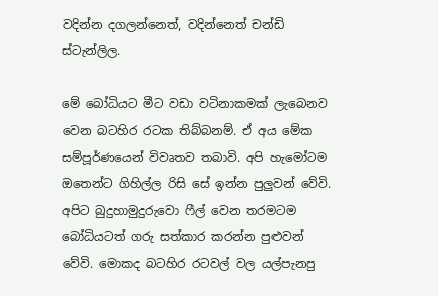වදින්න දගලන්නෙත්, වදින්නෙත් චන්ඩි ස්ටැන්ලිල.

මේ බෝධියට මීට වඩා වටිනාකමක් ලැබෙනව වෙන බටහිර රටක තිබ්බනම්. ඒ අය මේක සම්පූර්ණයෙන් විවෘතව තබාවි. අපි හැමෝටම ඔතෙන්ට ගිහිල්ල රිසි සේ ඉන්න පුලුවන් වේවි. අපිට බුදුහාමුදුරුවො ෆීල් වෙන තරමටම බෝධියටත් ගරු සත්කාර කරන්න පුළුවන් වේවි. මොකද බටහිර රටවල් වල යල්පැනපු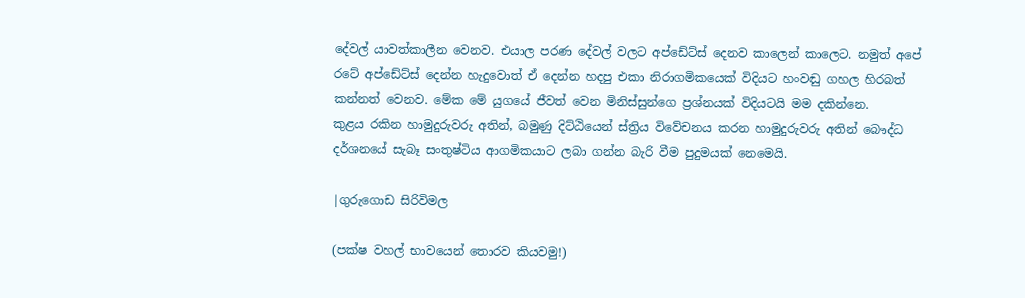දේවල් යාවත්කාලීන වෙනව. එයාල පරණ දේවල් වලට අප්ඩේට්ස් දෙනව කාලෙන් කාලෙට. නමුත් අපේ රටේ අප්ඩේට්ස් දෙන්න හැදුවොත් ඒ දෙන්න හදපු එකා නිරාගමිකයෙක් විදියට හංවඬු ගහල හිරබත් කන්නත් වෙනව. මේක මේ යුගයේ ජීවත් වෙන මිනිස්සුන්ගෙ ප්‍රශ්නයක් විදියටයි මම දකින්නෙ.
කුළය රකින හාමුදුරුවරු අතින්, බමුණු දිට්ඨියෙන් ස්ත්‍රිය විවේචනය කරන හාමුදුරුවරු අතින් බෞද්ධ දර්ශනයේ සැබෑ සංතුෂ්ටිය ආගමිකයාට ලබා ගන්න බැරි වීම පුදුමයක් නෙමෙයි.

|ගුරුගොඩ සිරිවිමල

(පක්ෂ වහල් භාවයෙන් තොරව කියවමු!)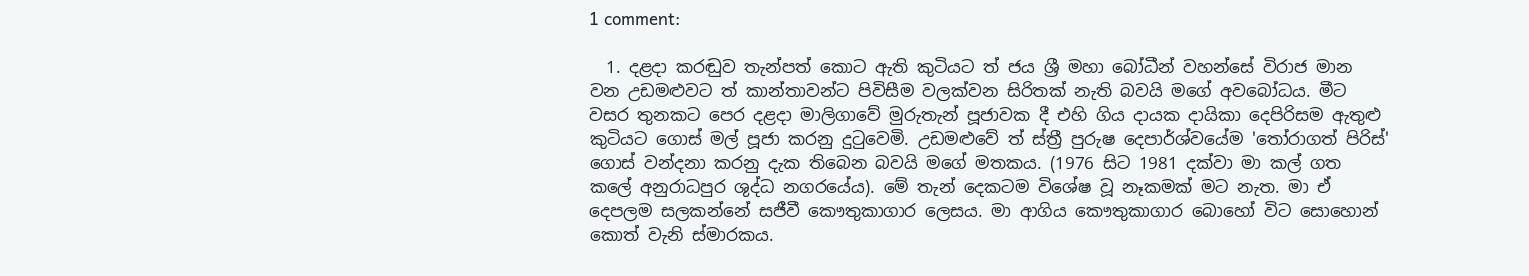1 comment:

  1. දළදා කරඬුව තැන්පත් කොට ඇති කුටියට ත් ජය ශ්‍රී මහා බෝධීන් වහන්සේ විරාජ මාන වන උඩමළුවට ත් කාන්තාවන්ට පිවිසීම වලක්වන සිරිතක් නැති බවයි මගේ අවබෝධය. මීට වසර තුනකට පෙර දළදා මාලිගාවේ මුරුතැන් පූජාවක දී එහි ගිය දායක දායිකා දෙපිරිසම ඇතුළු කුටියට ගොස් මල් පූජා කරනු දුටුවෙමි. උඩමළුවේ ත් ස්ත්‍රී පුරුෂ දෙපාර්ශ්වයේම 'තෝරාගත් පිරිස්' ගොස් වන්දනා කරනු දැක තිබෙන බවයි මගේ මතකය. (1976 සිට 1981 දක්වා මා කල් ගත කලේ අනුරාධපුර ශුද්ධ නගරයේය). මේ තැන් දෙකටම විශේෂ වූ නෑකමක් මට නැත. මා ඒ දෙපලම සලකන්නේ සජීවී කෞතුකාගාර ලෙසය. මා ආගිය කෞතුකාගාර බොහෝ විට සොහොන් කොත් වැනි ස්මාරකය.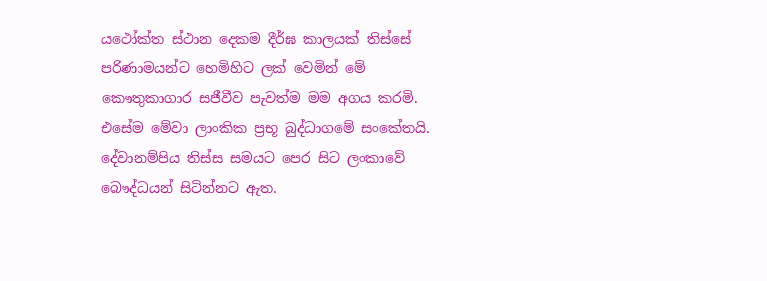යථෝක්ත ස්ථාන දෙකම දීර්ඝ කාලයක් තිස්සේ පරිණාමයන්ට හෙමිහිට ලක් වෙමින් මේ කෞතුකාගාර සජීවීව පැවත්ම මම අගය කරමි. එසේම මේවා ලාංකික ප්‍රභූ බුද්ධාගමේ සංකේතයි. දේවානම්පිය තිස්ස සමයට පෙර සිට ලංකාවේ බෞද්ධයන් සිටින්නට ඇත.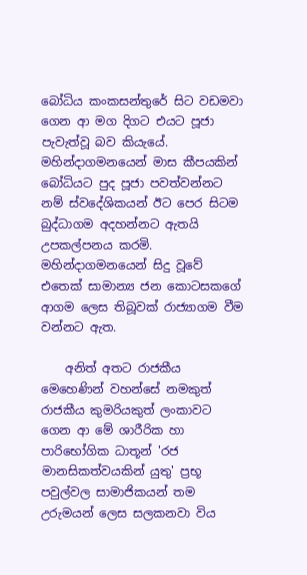බෝධිය කංකසන්තුරේ සිට වඩමවා ගෙන ආ මග දිගට එයට පූජා පැවැත්වූ බව කියැයේ. මහින්දාගමනයෙන් මාස කීපයකින් බෝධියට පුද පූජා පවත්වන්නට නම් ස්වදේශිකයන් ඊට පෙර සිටම බුද්ධාගම අදහන්නට ඇතයි උපකල්පනය කරමි. මහින්දාගමනයෙන් සිදු වූවේ එතෙක් සාමාන්‍ය ජන කොටසකගේ ආගම ලෙස තිබූවක් රාජ්‍යාගම වීම වන්නට ඇත.

    අනිත් අතට රාජකීය මෙහෙණින් වහන්සේ නමකුත් රාජකීය කුමරියකුත් ලංකාවට ගෙන ආ මේ ශාරීරික හා පාරිභෝගික ධාතූන් 'රජ මානසිකත්වයකින් යුතු' ප්‍රභූ පවුල්වල සාමාජිකයන් තම උරුමයන් ලෙස සලකනවා විය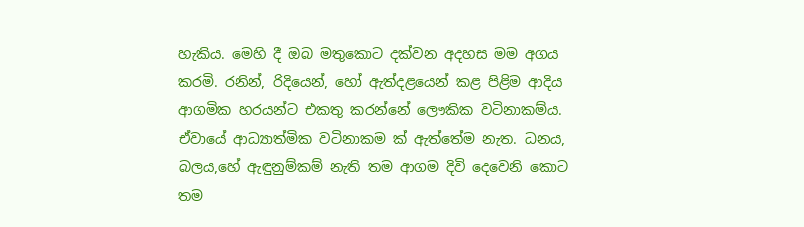හැකිය. මෙහි දී ඔබ මතුකොට දක්වන අදහස මම අගය කරමි. රනින්, රිදියෙන්, හෝ ඇත්දළයෙන් කළ පිළිම ආදිය ආගමික හරයන්ට එකතු කරන්නේ ලෞකික වටිනාකම්ය. ඒවායේ ආධ්‍යාත්මික වටිනාකම ක් ඇත්තේම නැත. ධනය, බලය,හේ ඇඳුනුම්කම් නැති තම ආගම දිවි දෙවෙනි කොට තම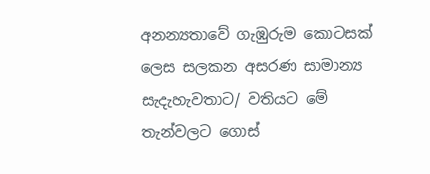අනන්‍යතාවේ ගැඹුරුම කොටසක් ලෙස සලකන අසරණ සාමාන්‍ය සැදැහැවතාට/ වතියට මේ තැන්වලට ගොස්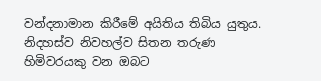වන්දනාමාන කිරීමේ අයිතිය තිබිය යුතුය. නිදහස්ව නිවහල්ව සිතන තරුණ හිමිවරයකු වන ඔබට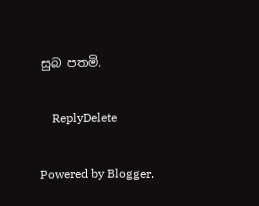සුබ පතමි.

    ReplyDelete

Powered by Blogger.